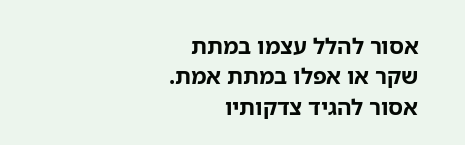אסור להלל עצמו במתת שקר או אפלו במתת אמת. אסור להגיד צדקותיו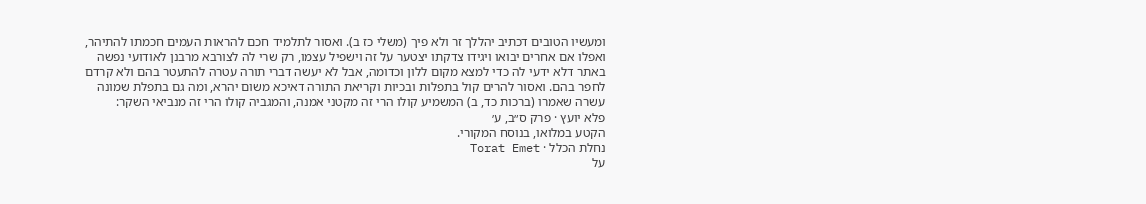ומעשיו הטובים דכתיב יהללך זר ולא פיך (משלי כז ב). ואסור לתלמיד חכם להראות העמים חכמתו להתיהר, ואפלו אם אחרים יבואו ויגידו צדקתו יצטער על זה וישפיל עצמו, רק שרי לה לצורבא מרבנן לאודועי נפשה באתר דלא ידעי לה כדי למצא מקום ללון וכדומה, אבל לא יעשה דברי תורה עטרה להתעטר בהם ולא קרדם לחפר בהם. ואסור להרים קול בתפלות ובכיות וקריאת התורה דאיכא משום יהרא, ומה גם בתפלת שמונה עשרה שאמרו (ברכות כד, ב) המשמיע קולו הרי זה מקטני אמנה, והמגביה קולו הרי זה מנביאי השקר:
פלא יועץ · פרק ס״ב, ע׳
הקטע במלואו, בנוסח המקורי.
נחלת הכלל · Torat Emet
על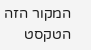המקור הזה
הטקסט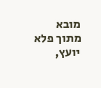מובא מתוך פלא יועץ,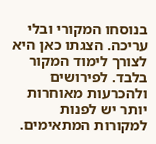בנוסחו המקורי ובלי עריכה. הצגתו כאן היא לצורך לימוד המקור בלבד. לפירושים ולהכרעות מאוחרות יותר יש לפנות למקורות המתאימים.